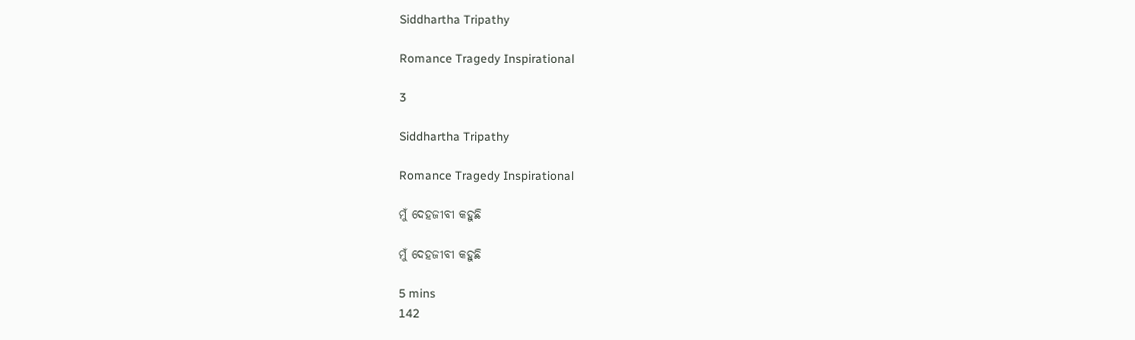Siddhartha Tripathy

Romance Tragedy Inspirational

3

Siddhartha Tripathy

Romance Tragedy Inspirational

ମୁଁ ଦେହଜୀବୀ କହୁଛି

ମୁଁ ଦେହଜୀବୀ କହୁଛି

5 mins
142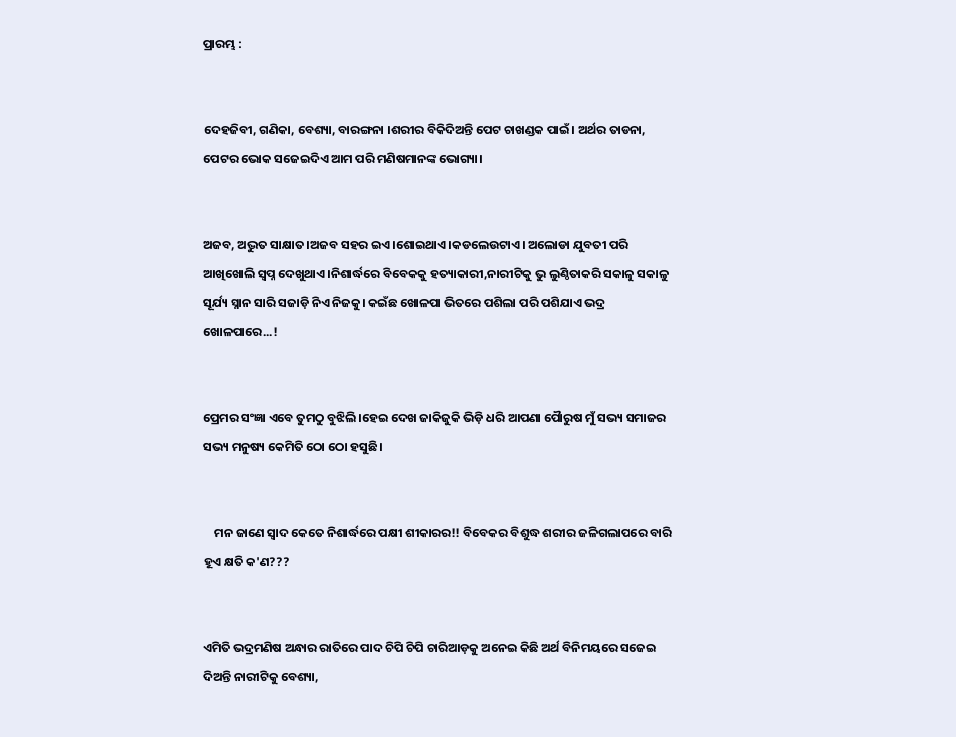ପ୍ରାରମ୍ଭ :


ଦେହଜିବୀ, ଗଣିକା, ବେଶ୍ୟା, ବାରଙ୍ଗନା ।ଶରୀର ବିକିଦିଅନ୍ତି ପେଟ ଚାଖଣ୍ଡକ ପାଇଁ। ଅର୍ଥର ତାଡନା, ପେଟର ଭୋକ ସଜେଇଦିଏ ଆମ ପରି ମଣିଷମାନଙ୍କ ଭୋଗ୍ୟା।


ଅଜବ, ଅଦ୍ଭୁତ ସାକ୍ଷାତ।ଅଜବ ସହର ଇଏ।ଶୋଇଥାଏ।କଡଲେଉଟାଏ। ଅଲୋଡା ଯୁବତୀ ପରି ଆଖିଖୋଲି ସ୍ୱପ୍ନ ଦେଖୁଥାଏ।ନିଶାର୍ଦ୍ଧରେ ବିବେକକୁ ହତ୍ୟାକାରୀ,ନାରୀଟିକୁ ଭୁ ଲୁଣ୍ଠିତାକରି ସକାଳୁ ସକାଳୁ ସୂର୍ଯ୍ୟ ସ୍ନାନ ସାରି ସଜାଡ଼ି ନିଏ ନିଜକୁ। କଇଁଛ ଖୋଳପା ଭିତରେ ପଶିଲା ପରି ପଶିଯାଏ ଭଦ୍ର ଖୋଳପାରେ...!


ପ୍ରେମର ସଂଜ୍ଞା ଏବେ ତୁମଠୁ ବୁଝିଲି।ହେଇ ଦେଖ ଜାକିଜୁକି ଭିଡ଼ି ଧରି ଆପଣା ପୈାରୁଷ ମୁଁ ସଭ୍ୟ ସମାଜର ସଭ୍ୟ ମନୁଷ୍ୟ କେମିତି ଠୋ ଠୋ ହସୁଛି।


    ମନ ଜାଣେ ସ୍ଵାଦ କେତେ ନିଶାର୍ଦ୍ଧରେ ପକ୍ଷୀ ଶୀକାରର!! ବିବେକର ବିଶୁଦ୍ଧ ଶରୀର ଜଳିଗଲାପରେ ବାରି ହୂଏ କ୍ଷତି କ'ଣ???


ଏମିତି ଭଦ୍ରମଣିଷ ଅନ୍ଧାର ରାତିରେ ପାଦ ଚିପି ଚିପି ଚାରିଆଡ଼କୁ ଅନେଇ କିଛି ଅର୍ଥ ବିନିମୟରେ ସଜେଇ ଦିଅନ୍ତି ନାରୀଟିକୁ ବେଶ୍ୟା,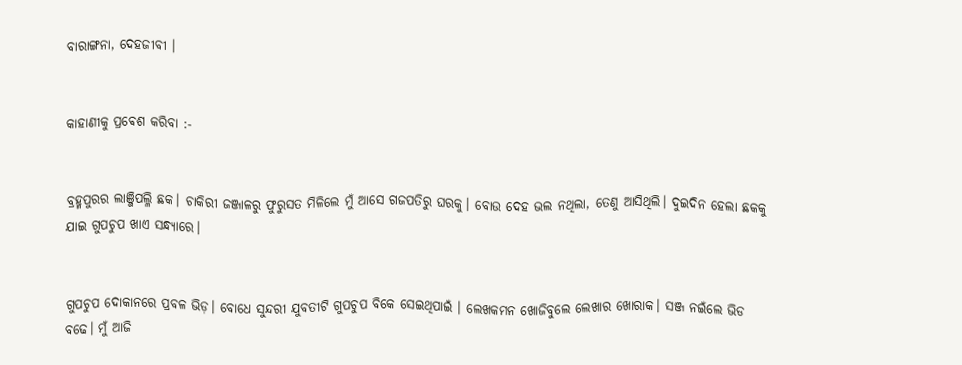ବାରାଙ୍ଗନା, ଦେହଜୀବୀ ।


କାହାଣୀକୁ ପ୍ରଵେଶ କରିବା :-


ବ୍ରହ୍ମପୁରର ଲାଞ୍ଜିପଲ୍ଳି ଛକ। ଚାକିରୀ ଜଞ୍ଜାଳରୁ ଫୁରୁସତ ମିଳିଲେ ମୁଁ ଆସେ ଗଜପତିରୁ ଘରକୁ। ବୋଉ ଦେହ ଭଲ ନଥିଲା, ତେଣୁ ଆସିଥିଲି। ଦୁଇଦିନ ହେଲା ଛକକୁ ଯାଇ ଗୁପଚୁପ ଖାଏ ସନ୍ଧ୍ୟାରେ।


ଗୁପଚୁପ ଦୋକାନରେ ପ୍ରବଳ ଭିଡ଼। ବୋଧେ ସୁନ୍ଦରୀ ଯୁବତୀଟି ଗୁପଚୁପ ବିକେ ସେଇଥିପାଇଁ । ଲେଖକମନ ଖୋଜିବୁଲେ ଲେଖାର ଖୋରାକ। ସଞ୍ଜ ନଇଁଲେ ଭିଡ ବଢେ। ମୁଁ ଆଜି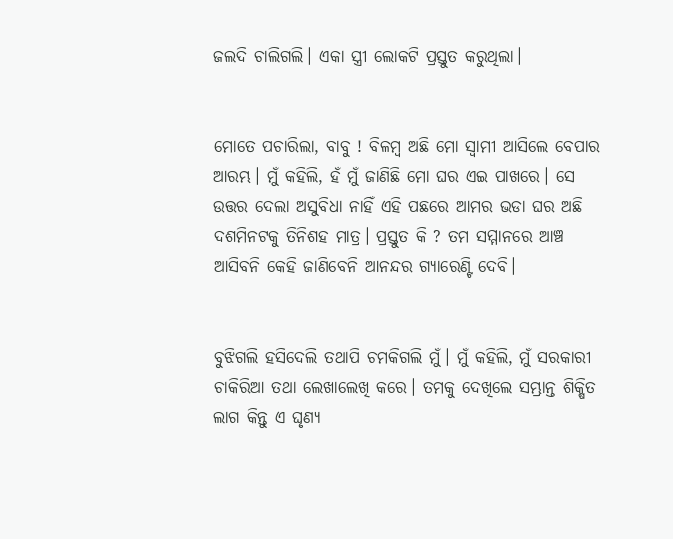ଜଲଦି ଚାଲିଗଲି। ଏକା ସ୍ତ୍ରୀ ଲୋକଟି ପ୍ରସ୍ତୁତ କରୁଥିଲା।


ମୋତେ ପଚାରିଲା, ବାବୁ ! ବିଳମ୍ବ ଅଛି ମୋ ସ୍ବାମୀ ଆସିଲେ ବେପାର ଆରମ୍ଭ। ମୁଁ କହିଲି, ହଁ ମୁଁ ଜାଣିଛି ମୋ ଘର ଏଇ ପାଖରେ। ସେ ଉତ୍ତର ଦେଲା ଅସୁବିଧା ନାହିଁ ଏହି ପଛରେ ଆମର ଭଡା ଘର ଅଛି ଦଶମିନଟକୁ ତିନିଶହ ମାତ୍ର। ପ୍ରସ୍ତୁତ କି ? ତମ ସମ୍ମାନରେ ଆଞ୍ଚ ଆସିବନି କେହି ଜାଣିବେନି ଆନନ୍ଦର ଗ୍ୟାରେଣ୍ଟି ଦେବି।


ବୁଝିଗଲି ହସିଦେଲି ତଥାପି ଚମକିଗଲି ମୁଁ। ମୁଁ କହିଲି, ମୁଁ ସରକାରୀ ଚାକିରିଆ ତଥା ଲେଖାଲେଖି କରେ। ତମକୁ ଦେଖିଲେ ସମ୍ଭ୍ରାନ୍ତ ଶିକ୍ଷିତ ଲାଗ କିନ୍ତୁ ଏ ଘୃଣ୍ୟ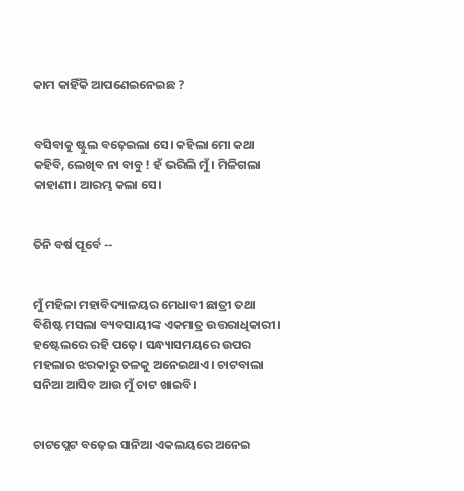କାମ କାହିଁକି ଆପଣେଇନେଇଛ ?


ବସିବାକୁ ଷ୍ଟୁଲ ବଢ଼େଇଲା ସେ। କହିଲା ମୋ କଥା କହିବି, ଲେଖିବ ନା ବାବୁ ! ହଁ ଭରିଲି ମୁଁ । ମିଳିଗଲା କାହାଣୀ। ଆରମ୍ଭ କଲା ସେ।


ତିନି ବର୍ଷ ପୂର୍ବେ --


ମୁଁ ମହିଳା ମହାବିଦ୍ୟାଳୟର ମେଧାବୀ ଛାତ୍ରୀ ତଥା ବିଶିଷ୍ଟ ମସଲା ବ୍ୟବସାୟୀଙ୍କ ଏକମାତ୍ର ଉତ୍ତରାଧିକାରୀ। ହଷ୍ଟେଲରେ ରହି ପଢ଼େ। ସନ୍ଧ୍ୟାସମୟରେ ଉପର ମହଲାର ଝରକାରୁ ତଳକୁ ଅନେଇଥାଏ। ଚାଟବାଲା ସନିଆ ଆସିବ ଆଉ ମୁଁ ଚାଟ ଖାଇବି।


ଚାଟପ୍ଲେଟ ବଢ଼େଇ ସାନିଆ ଏକଲୟରେ ଅନେଇ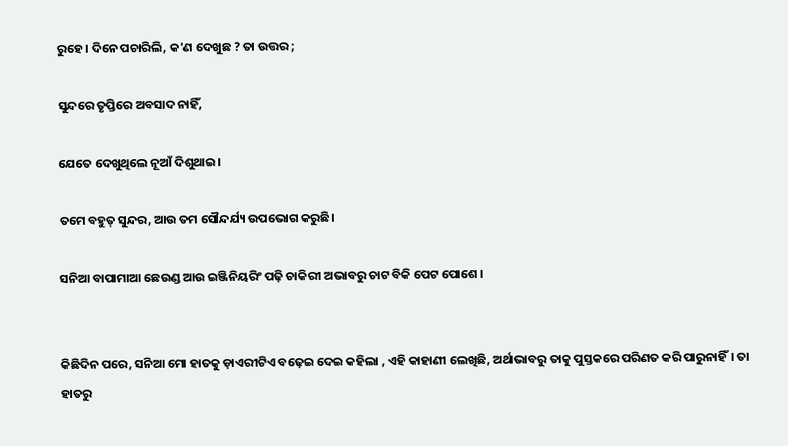ରୁହେ। ଦିନେ ପଚାରିଲି, କ'ଣ ଦେଖୁଛ ? ତା ଉତ୍ତର ;

ସୁନ୍ଦରେ ତୃପ୍ତିରେ ଅବସାଦ ନାହିଁ,

ଯେତେ ଦେଖୁଥିଲେ ନୂଆଁ ଦିଶୁଥାଇ।

ତମେ ବହୁତ୍ ସୁନ୍ଦର, ଆଉ ତମ ସୌନ୍ଦର୍ଯ୍ୟ ଉପଭୋଗ କରୁଛି।

ସନିଆ ବାପାମାଆ ଛେଉଣ୍ଡ ଆଉ ଇଞ୍ଜିନିୟରିଂ ପଢ଼ି ଚାକିରୀ ଅଭାବରୁ ଚାଟ ବିକି ପେଟ ପୋଶେ ।


କିଛିଦିନ ପରେ, ସନିଆ ମୋ ହାତକୁ ଡ଼ାଏରୀଟିଏ ବଢ଼େଇ ଦେଇ କହିଲା , ଏହି କାହାଣୀ ଲେଖିଛି, ଅର୍ଥାଭାବରୁ ତାକୁ ପୁସ୍ତକରେ ପରିଣତ କରି ପାରୁନାହିଁ। ତା ହାତରୁ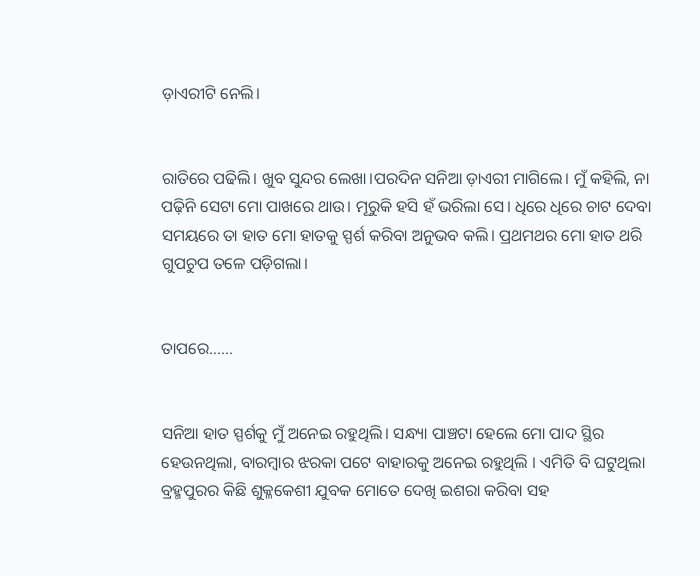ଡ଼ାଏରୀଟି ନେଲି।


ରାତିରେ ପଢିଲି। ଖୁବ ସୁନ୍ଦର ଲେଖା।ପରଦିନ ସନିଆ ଡ଼ାଏରୀ ମାଗିଲେ। ମୁଁ କହିଲି, ନା ପଢ଼ିନି ସେଟା ମୋ ପାଖରେ ଥାଉ। ମୂରୁକି ହସି ହଁ ଭରିଲା ସେ। ଧିରେ ଧିରେ ଚାଟ ଦେବା ସମୟରେ ତା ହାତ ମୋ ହାତକୁ ସ୍ପର୍ଶ କରିବା ଅନୁଭବ କଲି। ପ୍ରଥମଥର ମୋ ହାତ ଥରି ଗୁପଚୁପ ତଳେ ପଡ଼ିଗଲା।


ତାପରେ......


ସନିଆ ହାତ ସ୍ପର୍ଶକୁ ମୁଁ ଅନେଇ ରହୁଥିଲି। ସନ୍ଧ୍ୟା ପାଞ୍ଚଟା ହେଲେ ମୋ ପାଦ ସ୍ଥିର ହେଉନଥିଲା, ବାରମ୍ବାର ଝରକା ପଟେ ବାହାରକୁ ଅନେଇ ରହୁଥିଲି । ଏମିତି ବି ଘଟୁଥିଲା ବ୍ରହ୍ମପୁରର କିଛି ଶୁକ୍ଳକେଶୀ ଯୁବକ ମୋତେ ଦେଖି ଇଶରା କରିବା ସହ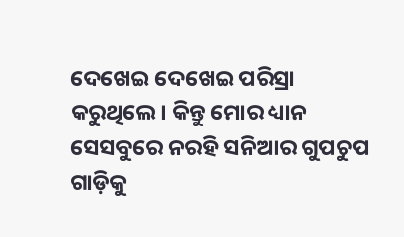ଦେଖେଇ ଦେଖେଇ ପରିସ୍ରା କରୁଥିଲେ। କିନ୍ତୁ ମୋର ଧ୍ୟାନ ସେସବୁରେ ନରହି ସନିଆର ଗୁପଚୁପ ଗାଡ଼ିକୁ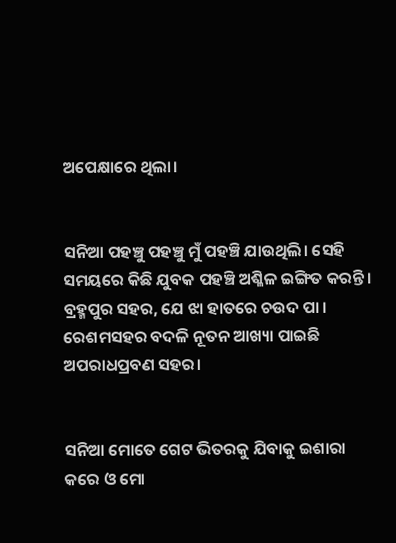ଅପେକ୍ଷାରେ ଥିଲା।


ସନିଆ ପହଞ୍ଚୁ ପହଞ୍ଚୁ ମୁଁ ପହଞ୍ଚି ଯାଉଥିଲି। ସେହି ସମୟରେ କିଛି ଯୁବକ ପହଞ୍ଚି ଅଶ୍ଳିଳ ଇଙ୍ଗିତ କରନ୍ତି। ବ୍ରହ୍ମପୁର ସହର, ଯେ ଝା ହାତରେ ଚଉଦ ପା । ରେଶମସହର ବଦଳି ନୂତନ ଆଖ୍ୟା ପାଇଛି ଅପରାଧପ୍ରବଣ ସହର।


ସନିଆ ମୋତେ ଗେଟ ଭିତରକୁ ଯିବାକୁ ଇଶାରା କରେ ଓ ମୋ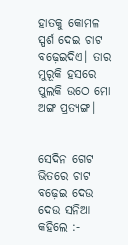ହାତକୁ କୋମଳ ସ୍ପର୍ଶ ଦେଇ ଚାଟ ବଢ଼େଇଦିଏ। ତାର ମୁରୂକି ହସରେ ପୁଲକି ଉଠେ ମୋ ଅଙ୍ଗ ପ୍ରତ୍ୟଙ୍ଗ।


ସେଦିନ ଗେଟ ଭିତରେ ଚାଟ ବଢ଼େଇ ଦେଉ ଦେଉ ସନିଆ କହିଲେ :-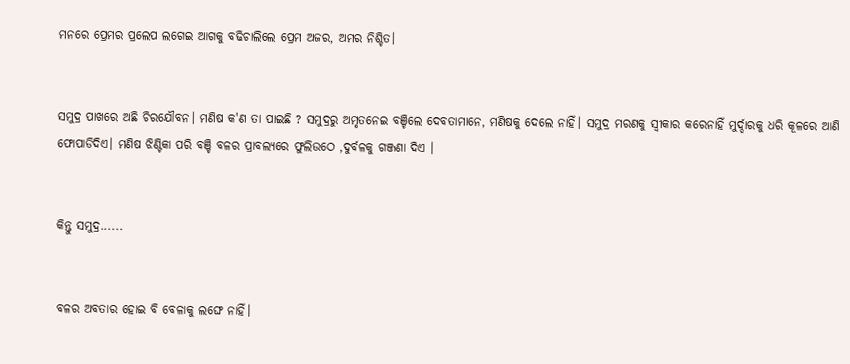ମନରେ ପ୍ରେମର ପ୍ରଲେପ ଲଗେଇ ଆଗକୁ ବଢିଚାଲିଲେ ପ୍ରେମ ଅଜର, ଅମର ନିଶ୍ଚିତ।


ସମୁଦ୍ର ପାଖରେ ଅଛି ଚିରଯୌବନ। ମଣିଷ କ'ଣ ତା ପାଇଛି ? ସମୁଦ୍ରରୁ ଅମୃତନେଇ ବଞ୍ଚିଲେ ଦେବତାମାନେ, ମଣିଷକୁ ଦେଲେ ନାହିଁ। ସମୁଦ୍ର ମରଣକୁ ସ୍ୱୀକାର କରେନାହିଁ ମୁର୍ଦ୍ଦାରକୁ ଧରି କୂଳରେ ଆଣି ଫୋପାଡିଦିଏ। ମଣିଷ ଝିଣ୍ଟିକା ପରି ବଞ୍ଚି ବଳର ପ୍ରାବଲ୍ୟରେ ଫୁଲିଉଠେ ,ଦୁର୍ବଳକୁ ଗଞ୍ଜଣା ଦିଏ ।


କିନ୍ତୁ ସମୁଦ୍ର......


ବଳର ଅବତାର ହୋଇ ବି ବେଳାକୁ ଲଙ୍ଘେ ନାହିଁ।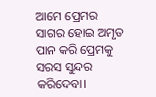ଆମେ ପ୍ରେମର ସାଗର ହୋଇ ଅମୃତ ପାନ କରି ପ୍ରେମକୁ ସରସ ସୁନ୍ଦର କରିଦେବା।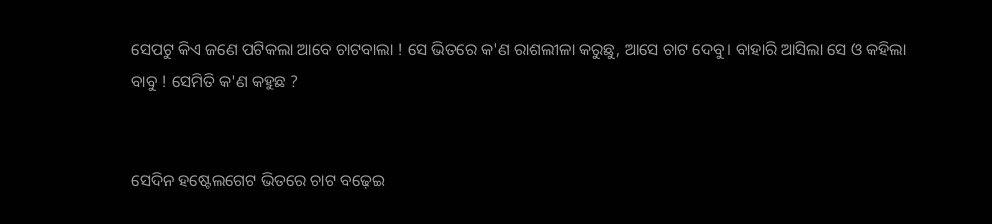ସେପଟୁ କିଏ ଜଣେ ପଟିକଲା ଆବେ ଚାଟବାଲା ! ସେ ଭିତରେ କ'ଣ ରାଶଲୀଳା କରୁଛୁ, ଆସେ ଚାଟ ଦେବୁ। ବାହାରି ଆସିଲା ସେ ଓ କହିଲା ବାବୁ ! ସେମିତି କ'ଣ କହୁଛ ?


ସେଦିନ ହଷ୍ଟେଲଗେଟ ଭିତରେ ଚାଟ ବଢ଼େଇ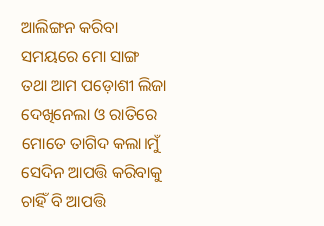ଆଲିଙ୍ଗନ କରିବା ସମୟରେ ମୋ ସାଙ୍ଗ ତଥା ଆମ ପଡ଼ୋଶୀ ଲିଜା ଦେଖିନେଲା ଓ ରାତିରେ ମୋତେ ତାଗିଦ କଲା।ମୁଁ ସେଦିନ ଆପତ୍ତି କରିବାକୁ ଚାହିଁ ବି ଆପତ୍ତି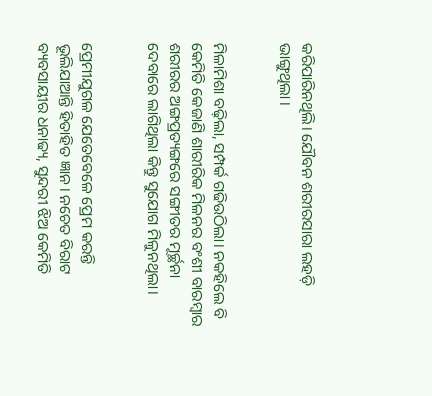କରିପାରିନଥିଲି। ଯୌବନ ଶରୀରସାରା ଲହଡ଼ି ଭାଙ୍ଗୁଥିଲା ।


ମିଳାମିଶା ବଢ଼ିଲା, ସମ୍ପର୍କ ଗଢିଉଠିଲା। ନକହିଲେ ବି କେମିତି କେଜାଣି ଶାରୀରିକ ମିଳନର ବଂଶୀ ବାରମ୍ବାର ଶରୀରର ଅଙ୍ଗପ୍ରତ୍ୟଙ୍ଗରେ ସଙ୍ଗୀତର ମୂର୍ଚ୍ଛନା ଦେବାରେ ଲାଗିଥିଲା କିନ୍ତୁ ସୁଯୋଗ ମିଳୁନଥିଲା।


ପ୍ରେମୀଯୁଗଳ ଯେତେବେଳେ ପ୍ରେମ କରନ୍ତି ଭୂଲିଯାଆନ୍ତି ହିତାହିତ ଜ୍ଞାନ। ନଚେତ ବିରାଟ ବ୍ୟବସାୟୀର ଧନାଢ୍ୟ, ସୁନ୍ଦରୀ ଝିଅ କେମିତି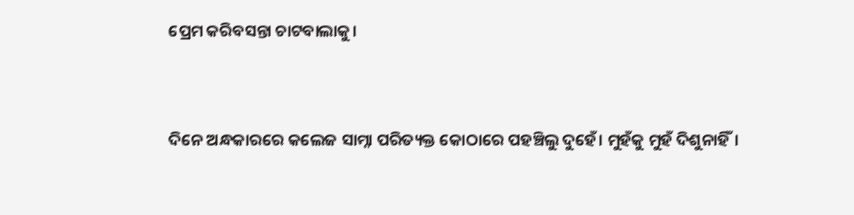ପ୍ରେମ କରିବସନ୍ତା ଚାଟବାଲାକୁ।


ଦିନେ ଅନ୍ଧକାରରେ କଲେଜ ସାମ୍ନା ପରିତ୍ୟକ୍ତ କୋଠାରେ ପହଞ୍ଚିଲୁ ଦୁହେଁ। ମୁହଁକୁ ମୁହଁ ଦିଶୁନାହିଁ।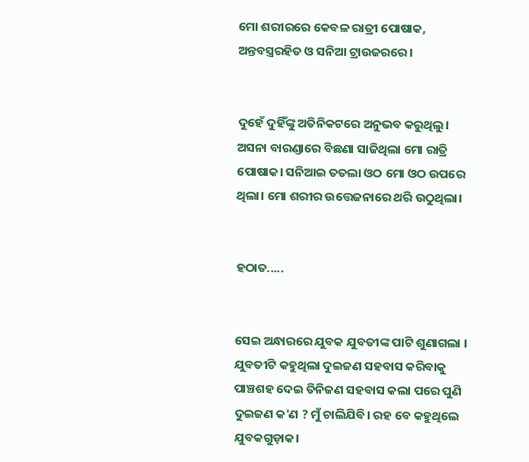ମୋ ଶରୀରରେ କେବଳ ରାତ୍ରୀ ପୋଷାକ, ଅନ୍ତବସ୍ତ୍ରରହିତ ଓ ସନିଆ ଟ୍ରାଉଜରରେ ।


ଦୁହେଁ ଦୁହିଁଙ୍କୁ ଅତିନିକଟରେ ଅନୁଭବ କରୁଥିଲୁ। ଅସନା ବାରଣ୍ଡାରେ ବିଛଣା ସାଜିଥିଲା ମୋ ରାତ୍ରି ପୋଷାକ। ସନିଆଇ ତତଲା ଓଠ ମୋ ଓଠ ଉପରେ ଥିଲା। ମୋ ଶରୀର ଉତ୍ତେଜନାରେ ଥରି ଉଠୁଥିଲା।


ହଠାତ.....


ସେଇ ଅନ୍ଧାରରେ ଯୁବକ ଯୁବତୀଙ୍କ ପାଟି ଶୁଣାଗଲା । ଯୁବତୀଟି କହୁଥିଲା ଦୁଇଜଣ ସହବାସ କରିବାକୁ ପାଞ୍ଚଶହ ଦେଇ ତିନିଜଣ ସହବାସ କଲା ପରେ ପୁଣି ଦୁଇଜଣ କ'ଣ ? ମୁଁ ଚାଲିଯିବି। ରହ ବେ କହୁଥିଲେ ଯୁବକଗୁଡ଼ାକ।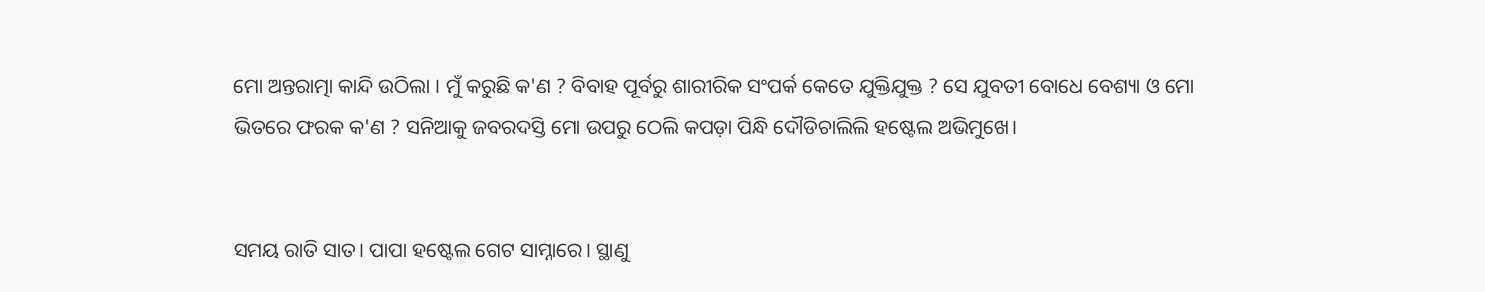ମୋ ଅନ୍ତରାତ୍ମା କାନ୍ଦି ଉଠିଲା । ମୁଁ କରୁଛି କ'ଣ ? ବିବାହ ପୂର୍ବରୁ ଶାରୀରିକ ସଂପର୍କ କେତେ ଯୁକ୍ତିଯୁକ୍ତ ? ସେ ଯୁବତୀ ବୋଧେ ବେଶ୍ୟା ଓ ମୋ ଭିତରେ ଫରକ କ'ଣ ? ସନିଆକୁ ଜବରଦସ୍ତି ମୋ ଉପରୁ ଠେଲି କପଡ଼ା ପିନ୍ଧି ଦୌଡିଚାଲିଲି ହଷ୍ଟେଲ ଅଭିମୁଖେ।


ସମୟ ରାତି ସାତ। ପାପା ହଷ୍ଟେଲ ଗେଟ ସାମ୍ନାରେ। ସ୍ଥାଣୁ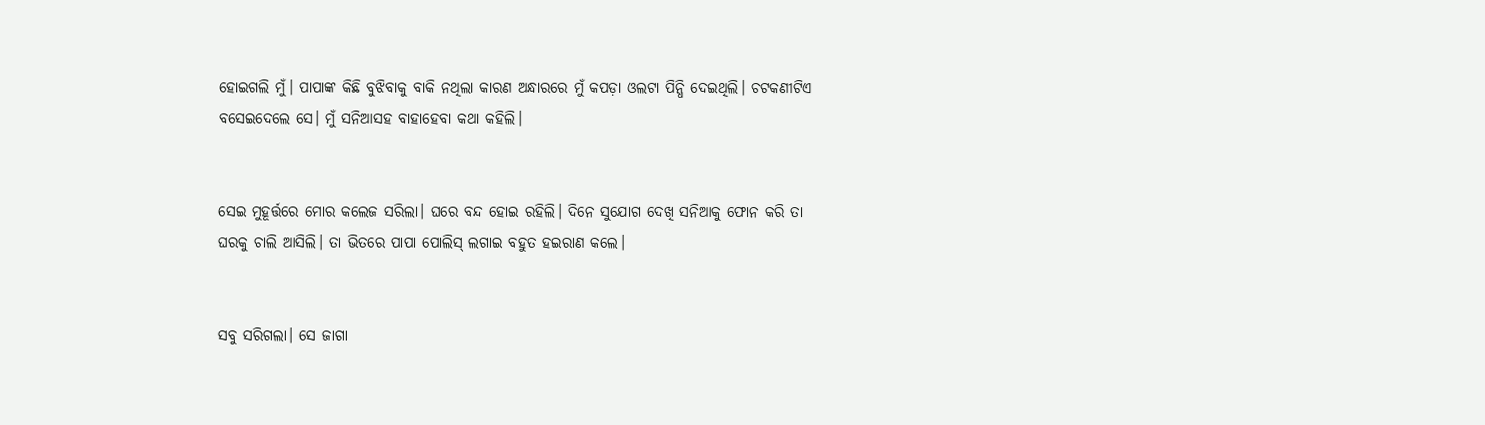ହୋଇଗଲି ମୁଁ। ପାପାଙ୍କ କିଛି ବୁଝିବାକୁ ବାକି ନଥିଲା କାରଣ ଅନ୍ଧାରରେ ମୁଁ କପଡ଼ା ଓଲଟା ପିନ୍ଧି ଦେଇଥିଲି। ଚଟକଣୀଟିଏ ବସେଇଦେଲେ ସେ। ମୁଁ ସନିଆସହ ବାହାହେବା କଥା କହିଲି।


ସେଇ ମୁହୂର୍ତ୍ତରେ ମୋର କଲେଜ ସରିଲା। ଘରେ ବନ୍ଦ ହୋଇ ରହିଲି। ଦିନେ ସୁଯୋଗ ଦେଖି ସନିଆକୁ ଫୋନ କରି ତା ଘରକୁ ଚାଲି ଆସିଲି। ତା ଭିତରେ ପାପା ପୋଲିସ୍ ଲଗାଇ ବହୁତ ହଇରାଣ କଲେ।


ସବୁ ସରିଗଲା। ସେ ଜାଗା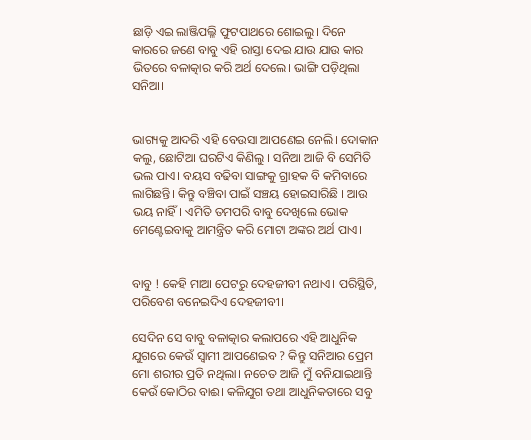ଛାଡ଼ି ଏଇ ଲାଞ୍ଜିପଲ୍ଳି ଫୁଟପାଥରେ ଶୋଇଲୁ। ଦିନେ କାରରେ ଜଣେ ବାବୁ ଏହି ରାସ୍ତା ଦେଇ ଯାଉ ଯାଉ କାର ଭିତରେ ବଳାତ୍କାର କରି ଅର୍ଥ ଦେଲେ। ଭାଙ୍ଗି ପଡ଼ିଥିଲା ସନିଆ।


ଭାଗ୍ୟକୁ ଆଦରି ଏହି ବେଉସା ଆପଣେଇ ନେଲି। ଦୋକାନ କଲୁ, ଛୋଟିଆ ଘରଟିଏ କିଣିଲୁ । ସନିଆ ଆଜି ବି ସେମିତି ଭଲ ପାଏ। ବୟସ ବଢିବା ସାଙ୍ଗକୁ ଗ୍ରାହକ ବି କମିବାରେ ଲାଗିଛନ୍ତି। କିନ୍ତୁ ବଞ୍ଚିବା ପାଇଁ ସଞ୍ଚୟ ହୋଇସାରିଛି । ଆଉ ଭୟ ନାହିଁ। ଏମିତି ତମପରି ବାବୁ ଦେଖିଲେ ଭୋକ ମେଣ୍ଟେଇବାକୁ ଆମନ୍ତ୍ରିତ କରି ମୋଟା ଅଙ୍କର ଅର୍ଥ ପାଏ।


ବାବୁ ! କେହି ମାଆ ପେଟରୁ ଦେହଜୀବୀ ନଥାଏ। ପରିସ୍ଥିତି, ପରିବେଶ ବନେଇଦିଏ ଦେହଜୀବୀ।

ସେଦିନ ସେ ବାବୁ ବଳାତ୍କାର କଲାପରେ ଏହି ଆଧୁନିକ ଯୁଗରେ କେଉଁ ସ୍ୱାମୀ ଆପଣେଇବ ? କିନ୍ତୁ ସନିଆର ପ୍ରେମ ମୋ ଶରୀର ପ୍ରତି ନଥିଲା। ନଚେତ ଆଜି ମୁଁ ବନିଯାଇଥାନ୍ତି କେଉଁ କୋଠିର ବାଈ। କଳିଯୁଗ ତଥା ଆଧୁନିକତାରେ ସବୁ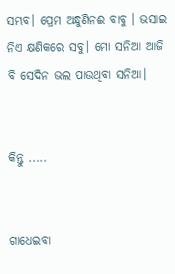ସମ୍ଭବ। ପ୍ରେମ ଅନ୍ଧୁଣିନଈ ବାବୁ । ଭସାଇ ନିଏ କ୍ଷଣିକରେ ସବୁ। ମୋ ସନିଆ ଆଜି ବି ସେଦିନ ଭଲ ପାଉଥିବା ସନିଆ।


କିନ୍ତୁ .....


ଗାଧେଇବା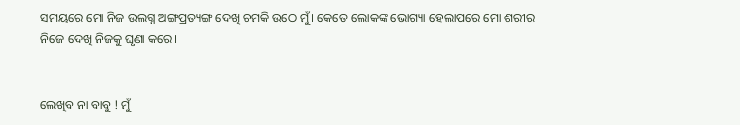ସମୟରେ ମୋ ନିଜ ଉଲଗ୍ନ ଅଙ୍ଗପ୍ରତ୍ୟଙ୍ଗ ଦେଖି ଚମକି ଉଠେ ମୁଁ। କେତେ ଲୋକଙ୍କ ଭୋଗ୍ୟା ହେଲାପରେ ମୋ ଶରୀର ନିଜେ ଦେଖି ନିଜକୁ ଘୃଣା କରେ।


ଲେଖିବ ନା ବାବୁ ! ମୁଁ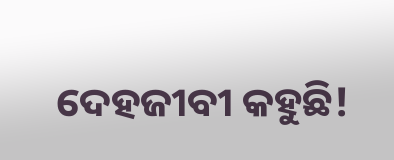ଦେହଜୀବୀ କହୁଛି!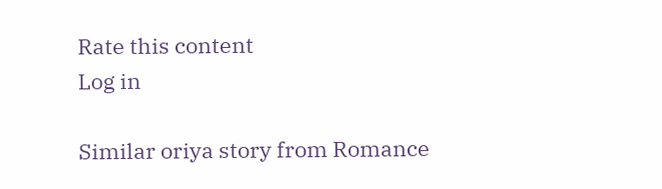Rate this content
Log in

Similar oriya story from Romance